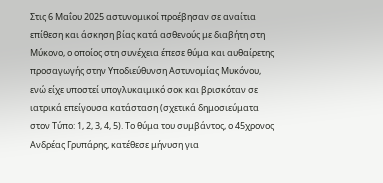Στις 6 Μαΐου 2025 αστυνομικοί προέβησαν σε αναίτια επίθεση και άσκηση βίας κατά ασθενούς με διαβήτη στη Μύκονο, ο οποίος στη συνέχεια έπεσε θύμα και αυθαίρετης προσαγωγής στην Υποδιεύθυνση Αστυνομίας Μυκόνου, ενώ είχε υποστεί υπογλυκαιμικό σοκ και βρισκόταν σε ιατρικά επείγουσα κατάσταση (σχετικά δημοσιεύματα στον Τύπο: 1, 2, 3, 4, 5). Το θύμα του συμβάντος, ο 45χρονος Ανδρέας Γρυπάρης, κατέθεσε μήνυση για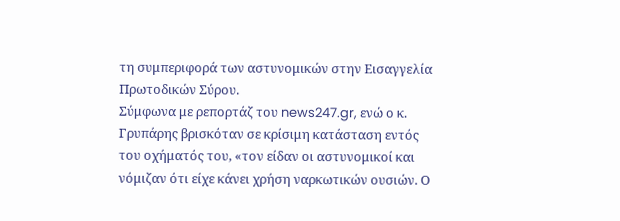τη συμπεριφορά των αστυνομικών στην Εισαγγελία Πρωτοδικών Σύρου.
Σύμφωνα με ρεπορτάζ του news247.gr, ενώ ο κ. Γρυπάρης βρισκόταν σε κρίσιμη κατάσταση εντός του οχήματός του, «τον είδαν οι αστυνομικοί και νόμιζαν ότι είχε κάνει χρήση ναρκωτικών ουσιών. Ο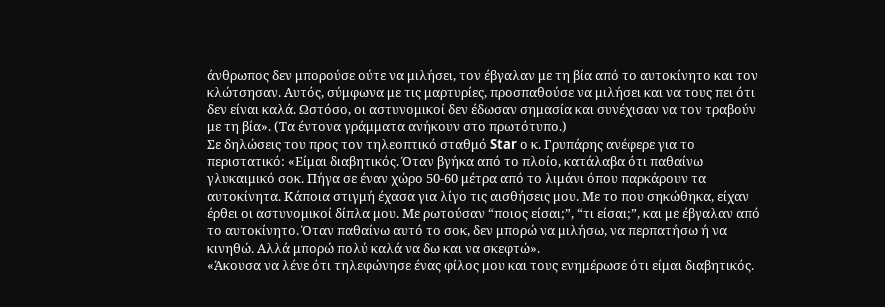άνθρωπος δεν μπορούσε ούτε να μιλήσει, τον έβγαλαν με τη βία από το αυτοκίνητο και τον κλώτσησαν. Αυτός, σύμφωνα με τις μαρτυρίες, προσπαθούσε να μιλήσει και να τους πει ότι δεν είναι καλά. Ωστόσο, οι αστυνομικοί δεν έδωσαν σημασία και συνέχισαν να τον τραβούν με τη βία». (Τα έντονα γράμματα ανήκουν στο πρωτότυπο.)
Σε δηλώσεις του προς τον τηλεοπτικό σταθμό Star ο κ. Γρυπάρης ανέφερε για το περιστατικό: «Είμαι διαβητικός. Όταν βγήκα από το πλοίο, κατάλαβα ότι παθαίνω γλυκαιμικό σοκ. Πήγα σε έναν χώρο 50-60 μέτρα από το λιμάνι όπου παρκάρουν τα αυτοκίνητα. Κάποια στιγμή έχασα για λίγο τις αισθήσεις μου. Με το που σηκώθηκα, είχαν έρθει οι αστυνομικοί δίπλα μου. Με ρωτούσαν “ποιος είσαι;”, “τι είσαι;”, και με έβγαλαν από το αυτοκίνητο. Όταν παθαίνω αυτό το σοκ, δεν μπορώ να μιλήσω, να περπατήσω ή να κινηθώ. Αλλά μπορώ πολύ καλά να δω και να σκεφτώ».
«Άκουσα να λένε ότι τηλεφώνησε ένας φίλος μου και τους ενημέρωσε ότι είμαι διαβητικός.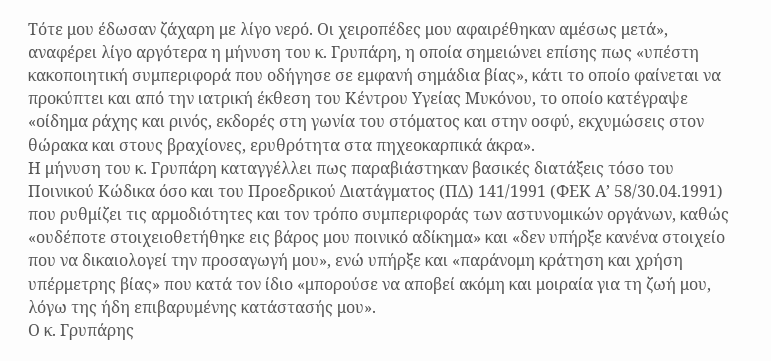Τότε μου έδωσαν ζάχαρη με λίγο νερό. Οι χειροπέδες μου αφαιρέθηκαν αμέσως μετά», αναφέρει λίγο αργότερα η μήνυση του κ. Γρυπάρη, η οποία σημειώνει επίσης πως «υπέστη κακοποιητική συμπεριφορά που οδήγησε σε εμφανή σημάδια βίας», κάτι το οποίο φαίνεται να προκύπτει και από την ιατρική έκθεση του Κέντρου Υγείας Μυκόνου, το οποίο κατέγραψε «οίδημα ράχης και ρινός, εκδορές στη γωνία του στόματος και στην οσφύ, εκχυμώσεις στον θώρακα και στους βραχίονες, ερυθρότητα στα πηχεοκαρπικά άκρα».
Η μήνυση του κ. Γρυπάρη καταγγέλλει πως παραβιάστηκαν βασικές διατάξεις τόσο του Ποινικού Κώδικα όσο και του Προεδρικού Διατάγματος (ΠΔ) 141/1991 (ΦΕΚ Α’ 58/30.04.1991) που ρυθμίζει τις αρμοδιότητες και τον τρόπο συμπεριφοράς των αστυνομικών οργάνων, καθώς «ουδέποτε στοιχειοθετήθηκε εις βάρος μου ποινικό αδίκημα» και «δεν υπήρξε κανένα στοιχείο που να δικαιολογεί την προσαγωγή μου», ενώ υπήρξε και «παράνομη κράτηση και χρήση υπέρμετρης βίας» που κατά τον ίδιο «μπορούσε να αποβεί ακόμη και μοιραία για τη ζωή μου, λόγω της ήδη επιβαρυμένης κατάστασής μου».
Ο κ. Γρυπάρης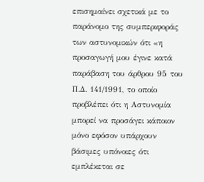επισημαίνει σχετικά με το παράνομο της συμπεριφοράς των αστυνομικών ότι «η προσαγωγή μου έγινε κατά παράβαση του άρθρου 95 του Π.Δ. 141/1991, το οποίο προβλέπει ότι η Αστυνομία μπορεί να προσάγει κάποιον μόνο εφόσον υπάρχουν βάσιμες υπόνοιες ότι εμπλέκεται σε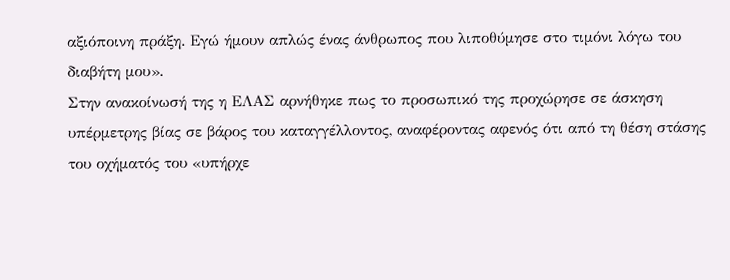αξιόποινη πράξη. Εγώ ήμουν απλώς ένας άνθρωπος που λιποθύμησε στο τιμόνι λόγω του διαβήτη μου».
Στην ανακοίνωσή της η ΕΛΑΣ αρνήθηκε πως το προσωπικό της προχώρησε σε άσκηση υπέρμετρης βίας σε βάρος του καταγγέλλοντος, αναφέροντας αφενός ότι από τη θέση στάσης του οχήματός του «υπήρχε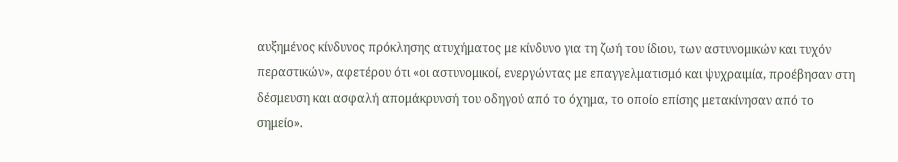αυξημένος κίνδυνος πρόκλησης ατυχήματος με κίνδυνο για τη ζωή του ίδιου, των αστυνομικών και τυχόν περαστικών», αφετέρου ότι «οι αστυνομικοί, ενεργώντας με επαγγελματισμό και ψυχραιμία, προέβησαν στη δέσμευση και ασφαλή απομάκρυνσή του οδηγού από το όχημα, το οποίο επίσης μετακίνησαν από το σημείο».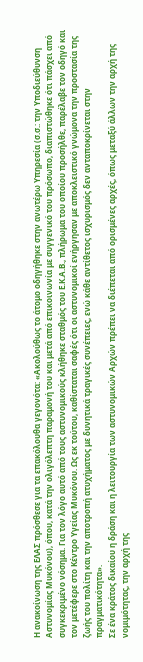Η ανακοίνωση της ΕΛΑΣ πρόσθεσε για τα επακόλουθα γεγονότα: «Ακολούθως το άτομο οδηγήθηκε στην ανωτέρω Υπηρεσία (σ.σ.: την Υποδιεύθυνση Αστυνομίας Μυκόνου), όπου, κατά την ολιγόλεπτη παραμονή του και μετά από επικοινωνία με συγγενικό του πρόσωπο, διαπιστώθηκε ότι πάσχει από συγκεκριμένο νόσημα. Για τον λόγο αυτό από τους αστυνομικούς κλήθηκε σταθμός του Ε.Κ.Α.Β., πλήρωμα του οποίου προσήλθε, παρέλαβε τον οδηγό και τον μετέφερε στο Κέντρο Υγείας Μυκόνου. Ως εκ τούτου, καθίσταται σαφές ότι οι αστυνομικοί ενήργησαν με αποκλειστικό γνώμονα την προστασία της ζωής του πολίτη και την αποτροπή ατυχήματος με δυνητικά τραγικές συνέπειες, ενώ κάθε αντίθετος ισχυρισμός δεν ανταποκρίνεται στην πραγματικότητα».
Σε ένα κράτος δικαίου η δράση και η λειτουργία των αστυνομικών Αρχών πρέπει να διέπεται από ορισμένες αρχές, όπως μεταξύ άλλων την αρχή της νομιμότητας, την αρχή της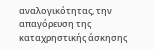αναλογικότητας, την απαγόρευση της καταχρηστικής άσκησης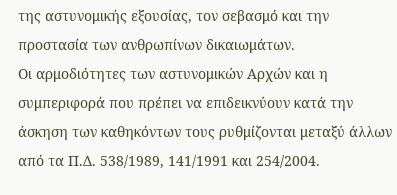της αστυνομικής εξουσίας, τον σεβασμό και την προστασία των ανθρωπίνων δικαιωμάτων.
Οι αρμοδιότητες των αστυνομικών Αρχών και η συμπεριφορά που πρέπει να επιδεικνύουν κατά την άσκηση των καθηκόντων τους ρυθμίζονται μεταξύ άλλων από τα Π.Δ. 538/1989, 141/1991 και 254/2004.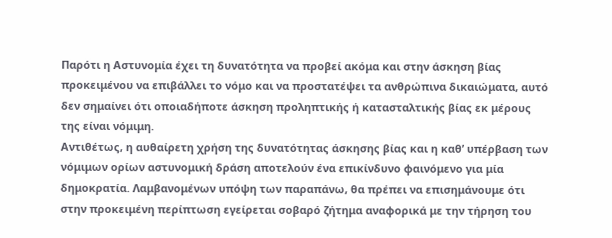Παρότι η Αστυνομία έχει τη δυνατότητα να προβεί ακόμα και στην άσκηση βίας προκειμένου να επιβάλλει το νόμο και να προστατέψει τα ανθρώπινα δικαιώματα, αυτό δεν σημαίνει ότι οποιαδήποτε άσκηση προληπτικής ή κατασταλτικής βίας εκ μέρους της είναι νόμιμη.
Αντιθέτως, η αυθαίρετη χρήση της δυνατότητας άσκησης βίας και η καθ’ υπέρβαση των νόμιμων ορίων αστυνομική δράση αποτελούν ένα επικίνδυνο φαινόμενο για μία δημοκρατία. Λαμβανομένων υπόψη των παραπάνω, θα πρέπει να επισημάνουμε ότι στην προκειμένη περίπτωση εγείρεται σοβαρό ζήτημα αναφορικά με την τήρηση του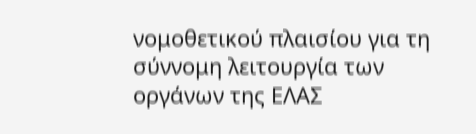νομοθετικού πλαισίου για τη σύννομη λειτουργία των οργάνων της ΕΛΑΣ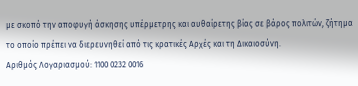με σκοπό την αποφυγή άσκησης υπέρμετρης και αυθαίρετης βίας σε βάρος πολιτών, ζήτημα το οποίο πρέπει να διερευνηθεί από τις κρατικές Αρχές και τη Δικαιοσύνη.
Αριθμός Λογαριασμού: 1100 0232 0016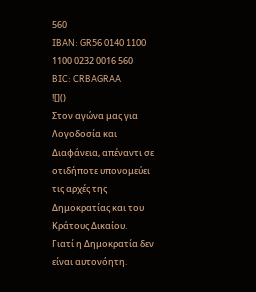560
IBAN: GR56 0140 1100 1100 0232 0016 560
BIC: CRBAGRAA
![]()
Στον αγώνα μας για Λογοδοσία και Διαφάνεια, απέναντι σε οτιδήποτε υπονομεύει τις αρχές της Δημοκρατίας και του Κράτους Δικαίου.
Γιατί η Δημοκρατία δεν είναι αυτονόητη.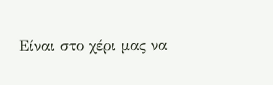Είναι στο χέρι μας να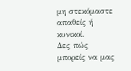μη στεκόμαστε απαθείς ή κυνικοί.
Δες πώς μπορείς να μας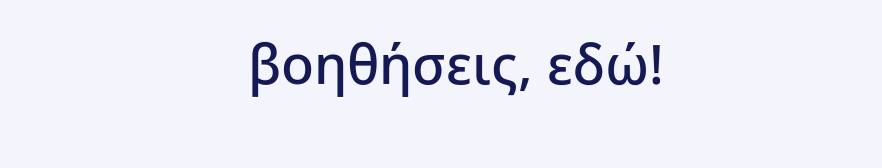βοηθήσεις, εδώ!